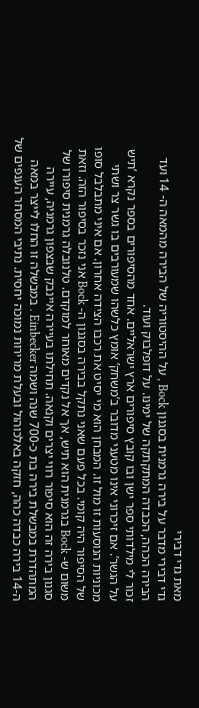מאת גדי דבירי
גדי דבירי מדבר על בירה גרמנית בסגנון Bock , על ההיסטוריה של הבירה מהמאה ה- 14 ועד הבירה הכהה, הכבדה המתקתקה של ימינו. על דופלבוק ועוד.
זכור לי מילדותי ספר ישן ובו קובץ סיפורים ארץ ישראליים. אחד מהסיפורים בספר נקרא ’תיש על הגשר’. אם זיכרוני אינו מטעני מדובר ב’משחק’ אומץ כלשהו שמעורבים בו גשר צר ושתי מכוניות הנוסעות זו מול זו. המבחן הוא מי יסיט את רכבו הצידה אחרון. אם איני מתבלבל סופו של הסיפור היה קומי. בכל פעם שאני נתקל בבירה בסגנון ה- Bock אני נזכר בסיפור הזה. וזאת משום ש- Bock בגרמנית הוא תיש, אך אל נקדים מאוחר למוקדם. טלנובלה גרמנית סיפורו של סגנון בירה זה הוא סיפור רווי יצרים וקנאה. תחילתו בעיירה איינבק שבצפון גרמניה, עיירה המתהדרת במבשלת בירה בת כ-700 שנה ושמה Einbecker . במבשלה זו החלו לייצר במאה ה-14 בירה כבדה כהה, חזקה באלכוהול ובעלת מרירות נמוכה יחסית. נתיבי המסחר הענפים של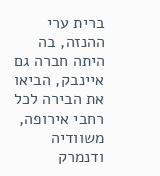ברית ערי ההנזה, בה היתה חברה גם איינבק, הביאו את הבירה לכל רחבי אירופה, משוודיה ודנמרק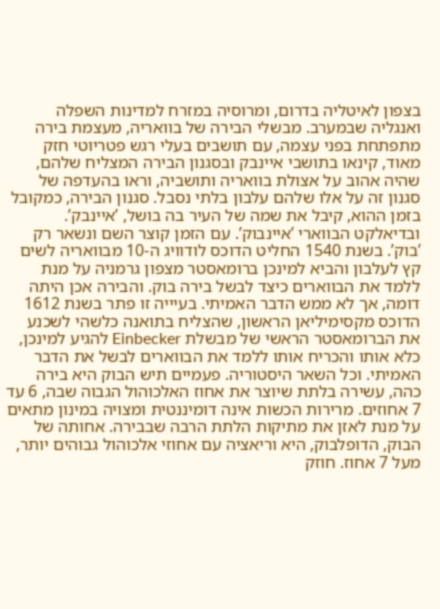בצפון לאיטליה בדרום, ומרוסיה במזרח למדינות השפלה ואנגליה שבמערב. מבשלי הבירה של בוואריה, מעצמת בירה מתפתחת בפני עצמה, עם תושבים בעלי רגש פטריוטי חזק מאוד, קינאו בתושבי איינבק ובסגנון הבירה המצליח שלהם, שהיה אהוב על אצולת בוואריה ותושביה, וראו בהעדפה של סגנון זה על אלו שלהם עלבון בלתי נסבל. סגנון הבירה, כמקובל בזמן ההוא, קיבל את שמה של העיר בה בושל, ’איינבק’. ובדיאלקט הבווארי ’איינבוק’. עם הזמן קוצר השם ונשאר רק ’בוק’. בשנת 1540 החליט הדוכס לודוויג ה-10 מבוואריה לשים קץ לעלבון והביא למינכן ברומאסטר מצפון גרמניה על מנת ללמד את הבווארים כיצד לבשל בירה בוק. והבירה אכן היתה דומה, אך לא ממש הדבר האמיתי. בעיייה זו פתר בשנת 1612 הדוכס מקסימיליאן הראשון, שהצליח בתואנה כלשהי לשכנע את הברומאסטר הראשי של מבשלת Einbecker להגיע למינכן, כלא אותו והכריח אותו ללמד את הבווארים לבשל את הדבר האמיתי. וכל השאר היסטוריה. פעמיים תיש הבוק היא בירה כהה, עשירה בלתת שיוצר את אחוז האלכוהול הגבוה שבה, 6 עד 7 אחוזים. מרירות הכשות אינה דומיננטית ומצויה במינון מתאים על מנת לאזן את מתיקות הלתת הרבה שבבירה. אחותה של הבוק, הדופלבוק, היא וריאציה עם אחוזי אלכוהול גבוהים יותר, מעל 7 אחוז. חוזק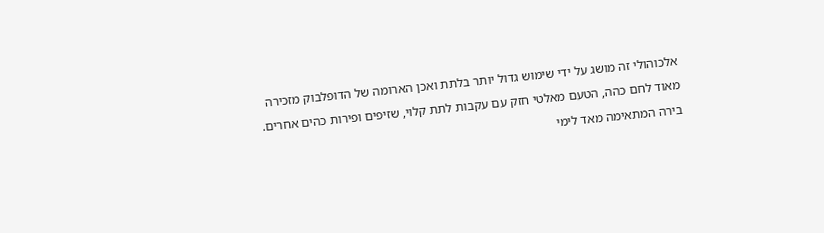אלכוהולי זה מושג על ידי שימוש גדול יותר בלתת ואכן הארומה של הדופלבוק מזכירה מאוד לחם כהה, הטעם מאלטי חזק עם עקבות לתת קלוי, שזיפים ופירות כהים אחרים. בירה המתאימה מאד לימי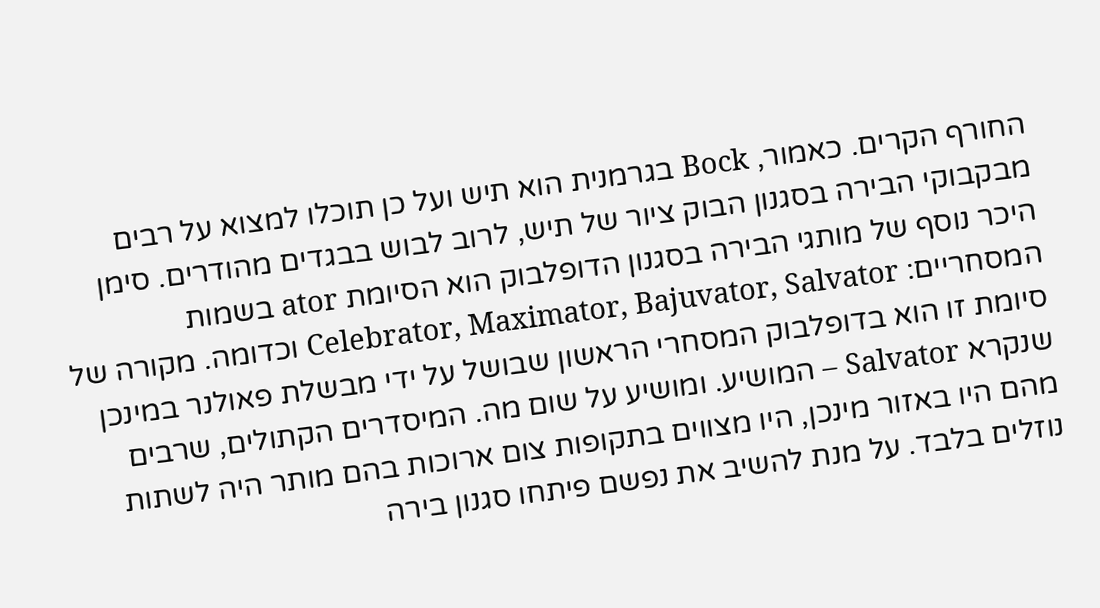החורף הקרים. כאמור, Bock בגרמנית הוא תיש ועל כן תוכלו למצוא על רבים מבקבוקי הבירה בסגנון הבוק ציור של תיש, לרוב לבוש בבגדים מהודרים. סימן היכר נוסף של מותגי הבירה בסגנון הדופלבוק הוא הסיומת ator בשמות המסחריים: Celebrator, Maximator, Bajuvator, Salvator וכדומה. מקורה של סיומת זו הוא בדופלבוק המסחרי הראשון שבושל על ידי מבשלת פאולנר במינכן שנקרא Salvator – המושיע. ומושיע על שום מה. המיסדרים הקתולים, שרבים מהם היו באזור מינכן, היו מצווים בתקופות צום ארוכות בהם מותר היה לשתות נוזלים בלבד. על מנת להשיב את נפשם פיתחו סגנון בירה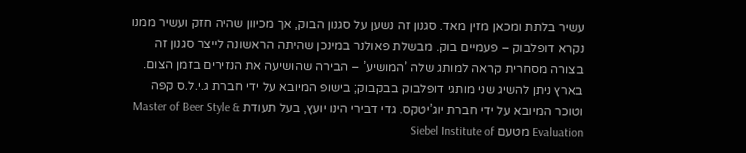עשיר בלתת ומכאן מזין מאד. סגנון זה נשען על סגנון הבוק, אך מכיוון שהיה חזק ועשיר ממנו נקרא דופלבוק – פעמיים בוק. מבשלת פאולנר במינכן שהיתה הראשונה לייצר סגנון זה בצורה מסחרית קראה למותג שלה ’המושיע’ – הבירה שהושיעה את הנזירים בזמן הצום. בארץ ניתן להשיג שני מותגי דופלבוק בבקבוק; בישופ המיובא על ידי חברת ג.י.ל.ס קפה וטוכר המיובא על ידי חברת יוג’יטקס. גדי דבירי הינו יועץ, בעל תעודת Master of Beer Style & Evaluation מטעם Siebel Institute of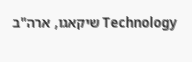Technology שיקאגו, ארה"ב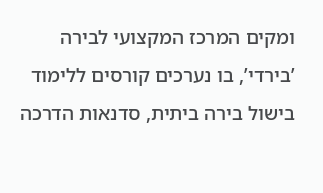ומקים המרכז המקצועי לבירה ’בירדי’, בו נערכים קורסים ללימוד בישול בירה ביתית, סדנאות הדרכה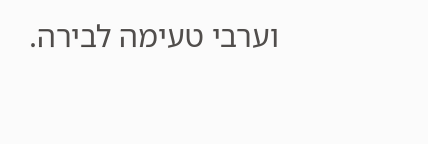וערבי טעימה לבירה.